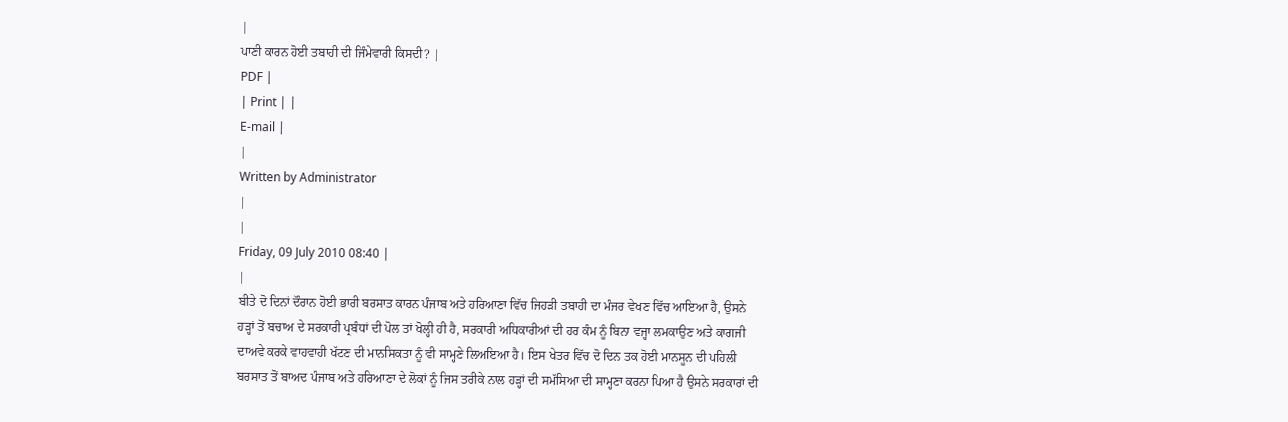|
ਪਾਣੀ ਕਾਰਨ ਹੋਈ ਤਬਾਹੀ ਦੀ ਜਿੰਮੇਵਾਰੀ ਕਿਸਦੀ? |
PDF |
| Print | |
E-mail |
|
Written by Administrator
|
|
Friday, 09 July 2010 08:40 |
|
ਬੀਤੇ ਦੋ ਦਿਨਾਂ ਦੌਰਾਨ ਹੋਈ ਭਾਰੀ ਬਰਸਾਤ ਕਾਰਨ ਪੰਜਾਬ ਅਤੇ ਹਰਿਆਣਾ ਵਿੱਚ ਜਿਹੜੀ ਤਬਾਹੀ ਦਾ ਮੰਜਰ ਵੇਖਣ ਵਿੱਚ ਆਇਆ ਹੈ, ਉਸਨੇ ਹੜ੍ਹਾਂ ਤੋਂ ਬਚਾਅ ਦੇ ਸਰਕਾਰੀ ਪ੍ਰਬੰਧਾਂ ਦੀ ਪੋਲ ਤਾਂ ਖੋਲ੍ਹੀ ਹੀ ਹੈ, ਸਰਕਾਰੀ ਅਧਿਕਾਰੀਆਂ ਦੀ ਹਰ ਕੰਮ ਨੂੰ ਬਿਨਾ ਵਜ੍ਹਾ ਲਮਕਾਉਣ ਅਤੇ ਕਾਗਜੀ ਦਾਅਵੇ ਕਰਕੇ ਵਾਹਵਾਹੀ ਖੱਟਣ ਦੀ ਮਾਨਸਿਕਤਾ ਨੂੰ ਵੀ ਸਾਮ੍ਹਣੇ ਲਿਅਇਆ ਹੈ। ਇਸ ਖੇਤਰ ਵਿੱਚ ਦੋ ਦਿਨ ਤਕ ਹੋਈ ਮਾਨਸੂਨ ਦੀ ਪਹਿਲੀ ਬਰਸਾਤ ਤੋਂ ਬਾਅਦ ਪੰਜਾਬ ਅਤੇ ਹਰਿਆਣਾ ਦੇ ਲੋਕਾਂ ਨੂੰ ਜਿਸ ਤਰੀਕੇ ਨਾਲ ਹੜ੍ਹਾਂ ਦੀ ਸਮੱਸਿਆ ਦੀ ਸਾਮ੍ਹਣਾ ਕਰਨਾ ਪਿਆ ਹੈ ਉਸਨੇ ਸਰਕਾਰਾਂ ਦੀ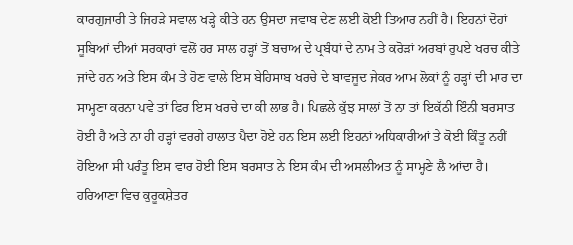ਕਾਰਗੁਜਾਰੀ ਤੇ ਜਿਹੜੇ ਸਵਾਲ ਖੜ੍ਹੇ ਕੀਤੇ ਹਨ ਉਸਦਾ ਜਵਾਬ ਦੇਣ ਲਈ ਕੋਈ ਤਿਆਰ ਨਹੀਂ ਹੈ। ਇਹਨਾਂ ਦੋਹਾਂ ਸੂਬਿਆਂ ਦੀਆਂ ਸਰਕਾਰਾਂ ਵਲੋਂ ਹਰ ਸਾਲ ਹੜ੍ਹਾਂ ਤੋਂ ਬਚਾਅ ਦੇ ਪ੍ਰਬੰਧਾਂ ਦੇ ਨਾਮ ਤੇ ਕਰੋੜਾਂ ਅਰਬਾਂ ਰੁਪਏ ਖਰਚ ਕੀਤੇ ਜਾਂਦੇ ਹਨ ਅਤੇ ਇਸ ਕੰਮ ਤੇ ਹੋਣ ਵਾਲੇ ਇਸ ਬੇਹਿਸਾਬ ਖਰਚੇ ਦੇ ਬਾਵਜੂਦ ਜੇਕਰ ਆਮ ਲੋਕਾਂ ਨੂੰ ਹੜ੍ਹਾਂ ਦੀ ਮਾਰ ਦਾ ਸਾਮ੍ਹਣਾ ਕਰਨਾ ਪਵੇ ਤਾਂ ਫਿਰ ਇਸ ਖਰਚੇ ਦਾ ਕੀ ਲਾਭ ਹੈ। ਪਿਛਲੇ ਕੁੱਝ ਸਾਲਾਂ ਤੋਂ ਨਾ ਤਾਂ ਇਕੱਠੀ ਇੰਨੀ ਬਰਸਾਤ ਹੋਈ ਹੈ ਅਤੇ ਨਾ ਹੀ ਹੜ੍ਹਾਂ ਵਰਗੇ ਹਾਲਾਤ ਪੈਦਾ ਹੋਏ ਹਨ ਇਸ ਲਈ ਇਹਨਾਂ ਅਧਿਕਾਰੀਆਂ ਤੇ ਕੋਈ ਕਿੰਤੂ ਨਹੀਂ ਹੋਇਆ ਸੀ ਪਰੰਤੂ ਇਸ ਵਾਰ ਹੋਈ ਇਸ ਬਰਸਾਤ ਨੇ ਇਸ ਕੰਮ ਦੀ ਅਸਲੀਅਤ ਨੂੰ ਸਾਮ੍ਹਣੇ ਲੈ ਆਂਦਾ ਹੈ। ਹਰਿਆਣਾ ਵਿਚ ਕੁਰੂਕਸ਼ੇਤਰ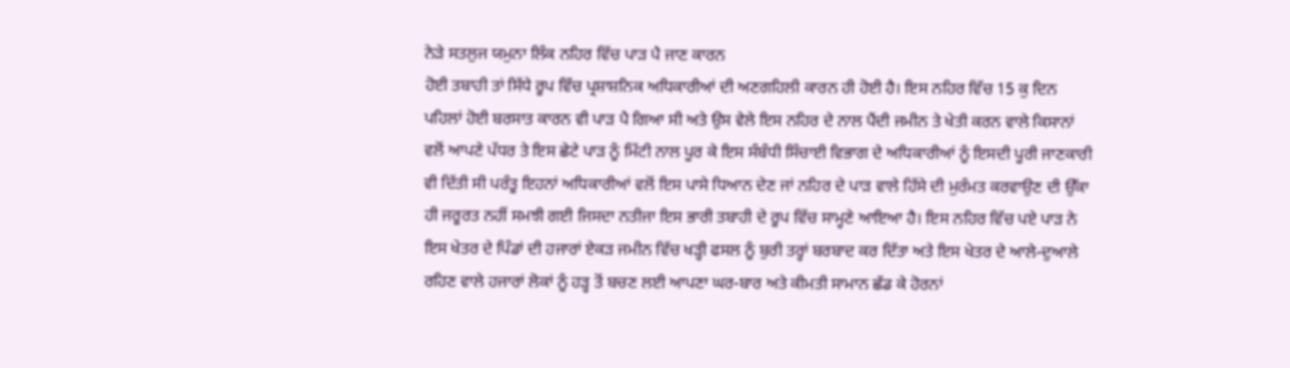ਨੇੜੇ ਸਤਲੁਜ ਯਮੁਨਾ ਲਿੰਕ ਨਹਿਰ ਵਿੱਚ ਪਾੜ ਪੈ ਜਾਣ ਕਾਰਨ
ਹੋਈ ਤਬਾਹੀ ਤਾਂ ਸਿੱਧੇ ਰੂਪ ਵਿੱਚ ਪ੍ਰਸ਼ਾਸ਼ਨਿਕ ਅਧਿਕਾਰੀਆਂ ਦੀ ਅਣਗਹਿਲੀ ਕਾਰਨ ਹੀ ਹੋਈ ਹੈ। ਇਸ ਨਹਿਰ ਵਿੱਚ 15 ਕੁ ਦਿਨ ਪਹਿਲਾਂ ਹੋਈ ਬਰਸਾਤ ਕਾਰਨ ਵੀ ਪਾੜ ਪੈ ਗਿਆ ਸੀ ਅਤੇ ਉਸ ਵੇਲੇ ਇਸ ਨਹਿਰ ਦੇ ਨਾਲ ਪੈਂਦੀ ਜਮੀਨ ਤੇ ਖੇਤੀ ਕਰਨ ਵਾਲੇ ਕਿਸਾਨਾਂ ਵਲੋਂ ਆਪਣੇ ਪੱਧਰ ਤੇ ਇਸ ਛੇਟੇ ਪਾੜ ਨੂੰ ਮਿੱਟੀ ਨਾਲ ਪੂਰ ਕੇ ਇਸ ਸੰਬੰਧੀ ਸਿੰਚਾਈ ਵਿਭਾਗ ਦੇ ਅਧਿਕਾਰੀਆਂ ਨੂੰ ਇਸਦੀ ਪੂਰੀ ਜਾਣਕਾਰੀ ਵੀ ਦਿੱਤੀ ਸੀ ਪਰੰਤੂ ਇਹਨਾਂ ਅਧਿਕਾਰੀਆਂ ਵਲੋਂ ਇਸ ਪਾਸੇ ਧਿਆਨ ਦੇਣ ਜਾਂ ਨਹਿਰ ਦੇ ਪਾੜ ਵਾਲੇ ਹਿੱਸੇ ਦੀ ਮੁਰੰਮਤ ਕਰਵਾਉਣ ਦੀ ਉੱਕਾ ਹੀ ਜਰੂਰਤ ਨਹੀਂ ਸਮਝੀ ਗਈ ਜਿਸਦਾ ਨਤੀਜਾ ਇਸ ਭਾਰੀ ਤਬਾਹੀ ਦੇ ਰੂਪ ਵਿੱਚ ਸਾਮ੍ਹਣੇ ਆਇਆ ਹੈ। ਇਸ ਨਹਿਰ ਵਿੱਚ ਪਏ ਪਾੜ ਨੇ ਇਸ ਖੇਤਰ ਦੇ ਪਿੰਡਾਂ ਦੀ ਹਜਾਰਾਂ ਏਕੜ ਜਮੀਨ ਵਿੱਚ ਖੜ੍ਹੀ ਫਸਲ ਨੂੰ ਬੁਰੀ ਤਰ੍ਹਾਂ ਬਰਬਾਦ ਕਰ ਦਿੱਤਾ ਅਤੇ ਇਸ ਖੇਤਰ ਦੇ ਆਲੇ-ਦੁਆਲੇ ਰਹਿਣ ਵਾਲੇ ਹਜਾਰਾਂ ਲੋਕਾਂ ਨੂੰ ਹੜ੍ਹ ਤੋਂ ਬਚਣ ਲਈ ਆਪਣਾ ਘਰ-ਬਾਰ ਅਤੇ ਕੀਮਤੀ ਸਾਮਾਨ ਛੱਡ ਕੇ ਹੋਰਨਾਂ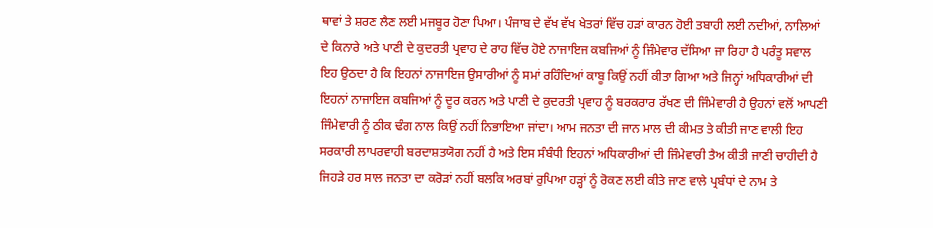ਥਾਵਾਂ ਤੇ ਸ਼ਰਣ ਲੈਣ ਲਈ ਮਜਬੂਰ ਹੋਣਾ ਪਿਆ। ਪੰਜਾਬ ਦੇ ਵੱਖ ਵੱਖ ਖੇਤਰਾਂ ਵਿੱਚ ਹੜਾਂ ਕਾਰਨ ਹੋਈ ਤਬਾਹੀ ਲਈ ਨਦੀਆਂ, ਨਾਲਿਆਂ ਦੇ ਕਿਨਾਰੇ ਅਤੇ ਪਾਣੀ ਦੇ ਕੁਦਰਤੀ ਪ੍ਰਵਾਹ ਦੇ ਰਾਹ ਵਿੱਚ ਹੋਏ ਨਾਜਾਇਜ ਕਬਜਿਆਂ ਨੂੰ ਜਿੰਮੇਵਾਰ ਦੱਸਿਆ ਜਾ ਰਿਹਾ ਹੈ ਪਰੰਤੂ ਸਵਾਲ ਇਹ ਉਠਦਾ ਹੈ ਕਿ ਇਹਨਾਂ ਨਾਜਾਇਜ ਉਸਾਰੀਆਂ ਨੂੰ ਸਮਾਂ ਰਹਿੰਦਿਆਂ ਕਾਬੂ ਕਿਉਂ ਨਹੀਂ ਕੀਤਾ ਗਿਆ ਅਤੇ ਜਿਨ੍ਹਾਂ ਅਧਿਕਾਰੀਆਂ ਦੀ ਇਹਨਾਂ ਨਾਜਾਇਜ ਕਬਜਿਆਂ ਨੂੰ ਦੂਰ ਕਰਨ ਅਤੇ ਪਾਣੀ ਦੇ ਕੁਦਰਤੀ ਪ੍ਰਵਾਹ ਨੂੰ ਬਰਕਰਾਰ ਰੱਖਣ ਦੀ ਜਿੰਮੇਵਾਰੀ ਹੈ ਉਹਨਾਂ ਵਲੋਂ ਆਪਣੀ ਜਿੰਮੇਵਾਰੀ ਨੂੰ ਠੀਕ ਢੰਗ ਨਾਲ ਕਿਉਂ ਨਹੀਂ ਨਿਭਾਇਆ ਜਾਂਦਾ। ਆਮ ਜਨਤਾ ਦੀ ਜਾਨ ਮਾਲ ਦੀ ਕੀਮਤ ਤੇ ਕੀਤੀ ਜਾਣ ਵਾਲੀ ਇਹ ਸਰਕਾਰੀ ਲਾਪਰਵਾਹੀ ਬਰਦਾਸ਼ਤਯੋਗ ਨਹੀਂ ਹੈ ਅਤੇ ਇਸ ਸੰਬੰਧੀ ਇਹਨਾਂ ਅਧਿਕਾਰੀਆਂ ਦੀ ਜਿੰਮੇਵਾਰੀ ਤੈਅ ਕੀਤੀ ਜਾਣੀ ਚਾਹੀਦੀ ਹੈ ਜਿਹੜੇ ਹਰ ਸਾਲ ਜਨਤਾ ਦਾ ਕਰੋੜਾਂ ਨਹੀਂ ਬਲਕਿ ਅਰਬਾਂ ਰੁਪਿਆ ਹੜ੍ਹਾਂ ਨੂੰ ਰੋਕਣ ਲਈ ਕੀਤੇ ਜਾਣ ਵਾਲੇ ਪ੍ਰਬੰਧਾਂ ਦੇ ਨਾਮ ਤੇ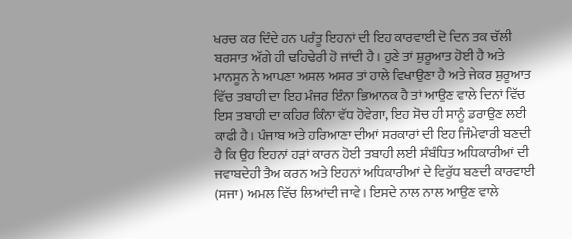ਖਰਚ ਕਰ ਦਿੰਦੇ ਹਨ ਪਰੰਤੂ ਇਹਨਾਂ ਦੀ ਇਹ ਕਾਰਵਾਈ ਦੋ ਦਿਨ ਤਕ ਚੱਲੀ ਬਰਸਾਤ ਅੱਗੇ ਹੀ ਢਹਿਢੇਰੀ ਹੋ ਜਾਂਦੀ ਹੈ। ਹੁਣੇ ਤਾਂ ਸ਼ੁਰੂਆਤ ਹੋਈ ਹੈ ਅਤੇ ਮਾਨਸੂਨ ਨੇ ਆਪਣਾ ਅਸਲ ਅਸਰ ਤਾਂ ਹਾਲੇ ਵਿਖਾਉਣਾ ਹੈ ਅਤੇ ਜੇਕਰ ਸ਼ੁਰੂਆਤ ਵਿੱਚ ਤਬਾਹੀ ਦਾ ਇਹ ਮੰਜਰ ਇੰਨਾ ਭਿਆਨਕ ਹੈ ਤਾਂ ਆਉਣ ਵਾਲੇ ਦਿਨਾਂ ਵਿੱਚ ਇਸ ਤਬਾਹੀ ਦਾ ਕਹਿਰ ਕਿੰਨਾ ਵੱਧ ਹੋਵੇਗਾ, ਇਹ ਸੋਚ ਹੀ ਸਾਨੂੰ ਡਰਾਉਣ ਲਈ ਕਾਫੀ ਹੈ। ਪੰਜਾਬ ਅਤੇ ਹਰਿਆਣਾ ਦੀਆਂ ਸਰਕਾਰਾਂ ਦੀ ਇਹ ਜਿੰਮੇਵਾਰੀ ਬਣਦੀ ਹੈ ਕਿ ਉਹ ਇਹਨਾਂ ਹੜਾਂ ਕਾਰਨ ਹੋਈ ਤਬਾਹੀ ਲਈ ਸੰਬੰਧਿਤ ਅਧਿਕਾਰੀਆਂ ਦੀ ਜਵਾਬਦੇਹੀ ਤੈਅ ਕਰਨ ਅਤੇ ਇਹਨਾਂ ਅਧਿਕਾਰੀਆਂ ਦੇ ਵਿਰੁੱਧ ਬਣਦੀ ਕਾਰਵਾਈ (ਸਜਾ) ਅਮਲ ਵਿੱਚ ਲਿਆਂਦੀ ਜਾਵੇ। ਇਸਦੇ ਨਾਲ ਨਾਲ ਆਉਣ ਵਾਲੇ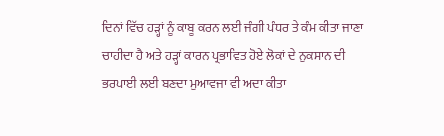ਦਿਨਾਂ ਵਿੱਚ ਹੜ੍ਹਾਂ ਨੂੰ ਕਾਬੂ ਕਰਨ ਲਈ ਜੰਗੀ ਪੰਧਰ ਤੇ ਕੰਮ ਕੀਤਾ ਜਾਣਾ ਚਾਹੀਦਾ ਹੈ ਅਤੇ ਹੜ੍ਹਾਂ ਕਾਰਨ ਪ੍ਰਭਾਵਿਤ ਹੋਏ ਲੋਕਾਂ ਦੇ ਨੁਕਸਾਨ ਦੀ ਭਰਪਾਈ ਲਈ ਬਣਦਾ ਮੁਆਵਜਾ ਵੀ ਅਦਾ ਕੀਤਾ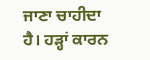ਜਾਣਾ ਚਾਹੀਦਾ ਹੈ। ਹੜ੍ਹਾਂ ਕਾਰਨ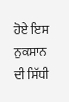ਹੋਏ ਇਸ ਨੁਕਸਾਨ ਦੀ ਸਿੱਧੀ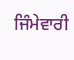ਜਿੰਮੇਵਾਰੀ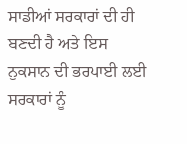ਸਾਡੀਆਂ ਸਰਕਾਰਾਂ ਦੀ ਹੀ ਬਣਦੀ ਹੈ ਅਤੇ ਇਸ ਨੁਕਸਾਨ ਦੀ ਭਰਪਾਈ ਲਈ ਸਰਕਾਰਾਂ ਨੂੰ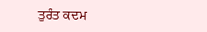ਤੁਰੰਤ ਕਦਮ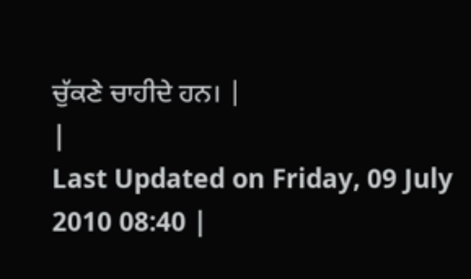ਚੁੱਕਣੇ ਚਾਹੀਦੇ ਹਨ। |
|
Last Updated on Friday, 09 July 2010 08:40 |